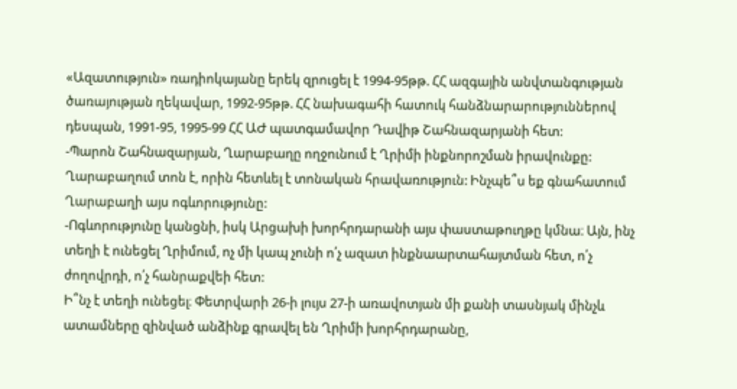«Ազատություն» ռադիոկայանը երեկ զրուցել է 1994-95թթ. ՀՀ ազգային անվտանգության ծառայության ղեկավար, 1992-95թթ. ՀՀ նախագահի հատուկ հանձնարարություններով դեսպան, 1991-95, 1995-99 ՀՀ ԱԺ պատգամավոր Դավիթ Շահնազարյանի հետ:
-Պարոն Շահնազարյան, Ղարաբաղը ողջունում է Ղրիմի ինքնորոշման իրավունքը: Ղարաբաղում տոն է, որին հետևել է տոնական հրավառություն: Ինչպե՞ս եք գնահատում Ղարաբաղի այս ոգևորությունը:
-Ոգևորությունը կանցնի, իսկ Արցախի խորհրդարանի այս փաստաթուղթը կմնա։ Այն, ինչ տեղի է ունեցել Ղրիմում, ոչ մի կապ չունի ո՛չ ազատ ինքնաարտահայտման հետ, ո՛չ ժողովրդի, ո՛չ հանրաքվեի հետ:
Ի՞նչ է տեղի ունեցել։ Փետրվարի 26-ի լույս 27-ի առավոտյան մի քանի տասնյակ մինչև ատամները զինված անձինք գրավել են Ղրիմի խորհրդարանը,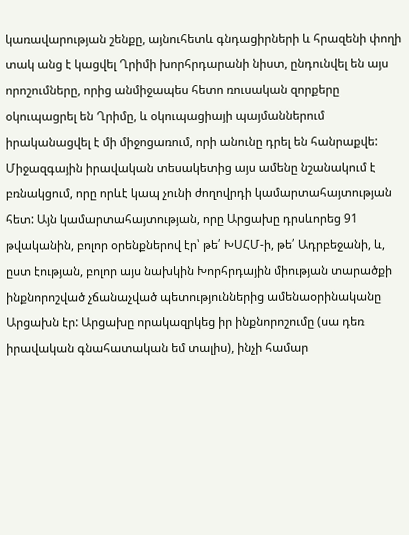կառավարության շենքը, այնուհետև գնդացիրների և հրազենի փողի տակ անց է կացվել Ղրիմի խորհրդարանի նիստ, ընդունվել են այս որոշումները, որից անմիջապես հետո ռուսական զորքերը օկուպացրել են Ղրիմը, և օկուպացիայի պայմաններում իրականացվել է մի միջոցառում, որի անունը դրել են հանրաքվե:
Միջազգային իրավական տեսակետից այս ամենը նշանակում է բռնակցում, որը որևէ կապ չունի ժողովրդի կամարտահայտության հետ: Այն կամարտահայտության, որը Արցախը դրսևորեց 91 թվականին, բոլոր օրենքներով էր՝ թե՛ ԽՍՀՄ-ի, թե՛ Ադրբեջանի, և, ըստ էության, բոլոր այս նախկին Խորհրդային միության տարածքի ինքնորոշված չճանաչված պետություններից ամենաօրինականը Արցախն էր: Արցախը որակազրկեց իր ինքնորոշումը (սա դեռ իրավական գնահատական եմ տալիս), ինչի համար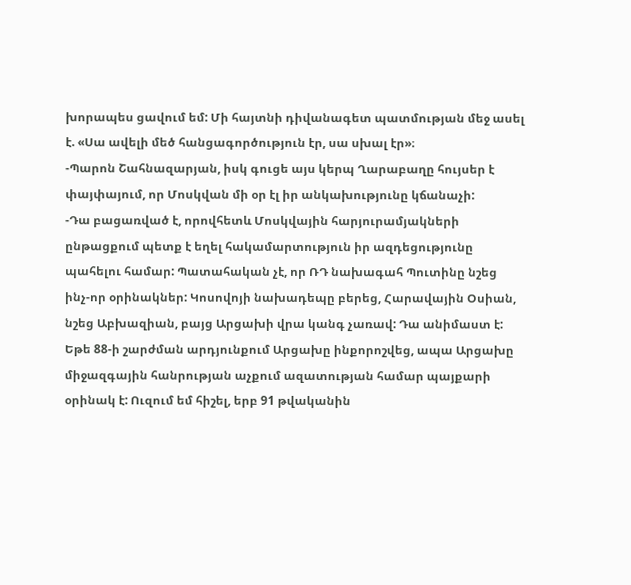խորապես ցավում եմ: Մի հայտնի դիվանագետ պատմության մեջ ասել է. «Սա ավելի մեծ հանցագործություն էր, սա սխալ էր»։
-Պարոն Շահնազարյան, իսկ գուցե այս կերպ Ղարաբաղը հույսեր է փայփայում, որ Մոսկվան մի օր էլ իր անկախությունը կճանաչի:
-Դա բացառված է, որովհետև Մոսկվային հարյուրամյակների ընթացքում պետք է եղել հակամարտություն իր ազդեցությունը պահելու համար: Պատահական չէ, որ ՌԴ նախագահ Պուտինը նշեց ինչ-որ օրինակներ: Կոսովոյի նախադեպը բերեց, Հարավային Օսիան, նշեց Աբխազիան, բայց Արցախի վրա կանգ չառավ: Դա անիմաստ է:
Եթե 88-ի շարժման արդյունքում Արցախը ինքորոշվեց, ապա Արցախը միջազգային հանրության աչքում ազատության համար պայքարի օրինակ է: Ուզում եմ հիշել, երբ 91 թվականին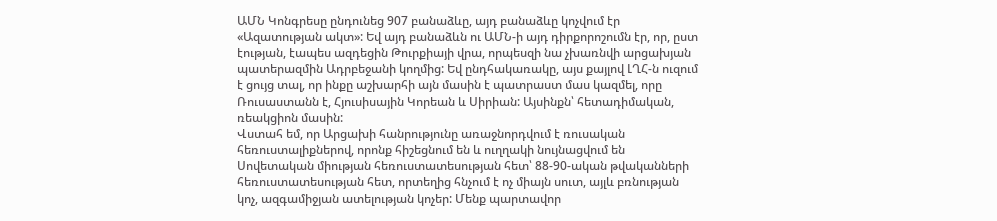ԱՄՆ Կոնգրեսը ընդունեց 907 բանաձևը, այդ բանաձևը կոչվում էր «Ազատության ակտ»: Եվ այդ բանաձևն ու ԱՄՆ-ի այդ դիրքորոշումն էր, որ, ըստ էության, էապես ազդեցին Թուրքիայի վրա, որպեսզի նա չխառնվի արցախյան պատերազմին Ադրբեջանի կողմից: Եվ ընդհակառակը, այս քայլով ԼՂՀ-ն ուզում է ցույց տալ, որ ինքը աշխարհի այն մասին է պատրաստ մաս կազմել, որը Ռուսաստանն է, Հյուսիսային Կորեան և Սիրիան: Այսինքն՝ հետադիմական, ռեակցիոն մասին:
Վստահ եմ, որ Արցախի հանրությունը առաջնորդվում է ռուսական հեռուստալիքներով, որոնք հիշեցնում են և ուղղակի նույնացվում են Սովետական միության հեռուստատեսության հետ՝ 88-90-ական թվականների հեռուստատեսության հետ, որտեղից հնչում է ոչ միայն սուտ, այլև բռնության կոչ, ազգամիջյան ատելության կոչեր: Մենք պարտավոր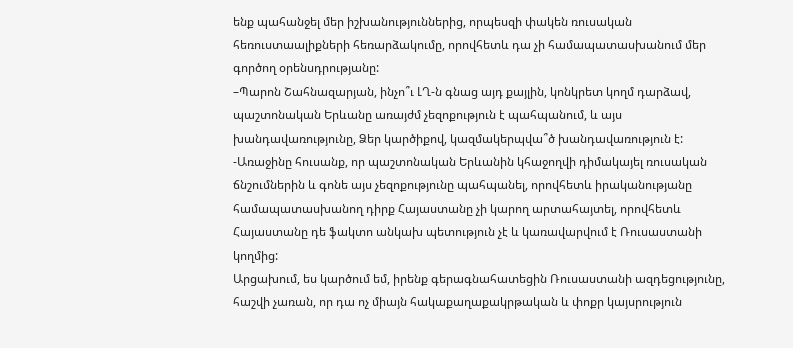ենք պահանջել մեր իշխանություններից, որպեսզի փակեն ռուսական հեռուստաալիքների հեռարձակումը, որովհետև դա չի համապատասխանում մեր գործող օրենսդրությանը:
–Պարոն Շահնազարյան, ինչո՞ւ ԼՂ-ն գնաց այդ քայլին, կոնկրետ կողմ դարձավ, պաշտոնական Երևանը առայժմ չեզոքություն է պահպանում, և այս խանդավառությունը, Ձեր կարծիքով, կազմակերպվա՞ծ խանդավառություն է:
-Առաջինը հուսանք, որ պաշտոնական Երևանին կհաջողվի դիմակայել ռուսական ճնշումներին և գոնե այս չեզոքությունը պահպանել, որովհետև իրականությանը համապատասխանող դիրք Հայաստանը չի կարող արտահայտել, որովհետև Հայաստանը դե ֆակտո անկախ պետություն չէ և կառավարվում է Ռուսաստանի կողմից:
Արցախում, ես կարծում եմ, իրենք գերագնահատեցին Ռուսաստանի ազդեցությունը, հաշվի չառան, որ դա ոչ միայն հակաքաղաքակրթական և փոքր կայսրություն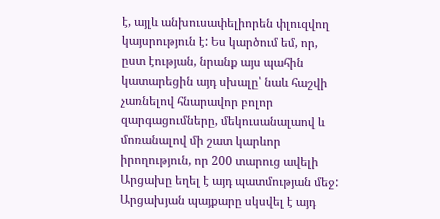է, այլև անխուսափելիորեն փլուզվող կայսրություն է: Ես կարծում եմ, որ, ըստ էության, նրանք այս պահին կատարեցին այդ սխալը՝ նաև հաշվի չառնելով հնարավոր բոլոր զարգացումները, մեկուսանալաով և մոռանալով մի շատ կարևոր իրողություն, որ 200 տարուց ավելի Արցախը եղել է այդ պատմության մեջ: Արցախյան պայքարը սկսվել է այդ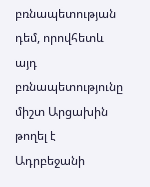բռնապետության դեմ, որովհետև այդ բռնապետությունը միշտ Արցախին թողել է Ադրբեջանի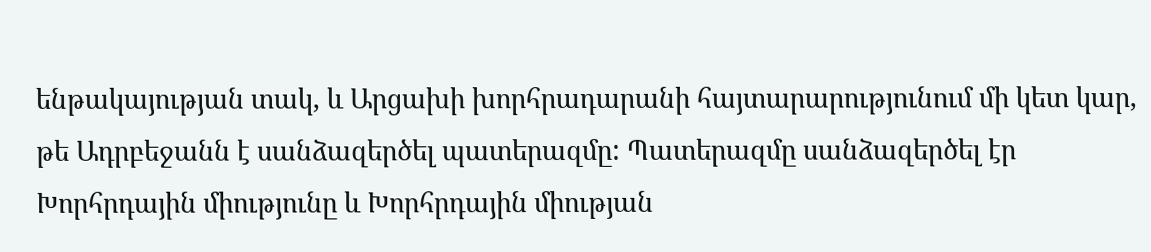ենթակայության տակ, և Արցախի խորհրադարանի հայտարարությունում մի կետ կար, թե Ադրբեջանն է սանձազերծել պատերազմը: Պատերազմը սանձազերծել էր Խորհրդային միությունը և Խորհրդային միության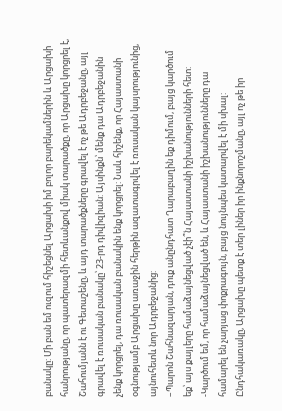բանակը: Մի բան եմ ուզում հիշեցնել Արցախի իմ բոլոր բարեկամներին և Արցախի հանրությանը, որ պատերազմի հետևանքով միակ տարածքը, որ Արցախը կորցրել է, Շահումյանն է ու Գետաշենը, և այդ տարածքները գրավել է ոչ թե Ադրբեջանը, այլ գրավել է ռուսական բանակը՝ 23-րդ դիվիզիան: Այսինքն՝ մենք դա Ադրբեջանին չենք կորցրել, դա ռուսական բանակին ենք կորցրել: Նաև հիշենք, որ Հայաստանի օգնությամբ Արցախը առաջին հերթին ազատագրվել է ռուսական կայսրությունից, այնուհետև նոր Ադրբեջանից:
–Պարոն Շահնազարյան, դուք անընդհատ Ղարաբաղին եք դիմում, բայց կարծում եք՝ այս քայլերը համաձայնեցված չէի՞ն Հայաստանի իշխանությունների հետ:
-Կարծում եմ, որ համաձայնեցված են, և Հայաստանի իշխանությունները դա համարել են չարյաց փոքրագույն, բայց նույնպես կատարվել է մի սխալ: Ընդհակառակը, Արցախը պետք է տեր լիներ իր ինքնորոշմանը, այլ ոչ թե իր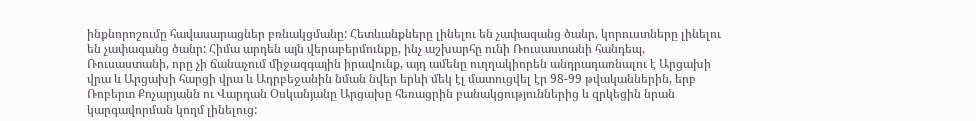ինքնորոշումը հավասարացներ բռնակցմանը: Հետևանքները լինելու են չափազանց ծանր, կորուստները լինելու են չափազանց ծանր: Հիմա արդեն այն վերաբերմունքը, ինչ աշխարհը ունի Ռուսաստանի հանդեպ, Ռուսաստանի, որը չի ճանաչում միջազգային իրավունք, այդ ամենը ուղղակիորեն անդրադառնալու է Արցախի վրա և Արցախի հարցի վրա և Ադրբեջանին նման նվեր երևի մեկ էլ մատուցվել էր 98-99 թվականներին, երբ Ռոբերտ Քոչարյանն ու Վարդան Օսկանյանը Արցախը հեռացրին բանակցություններից և զրկեցին նրան կարգավորման կողմ լինելուց: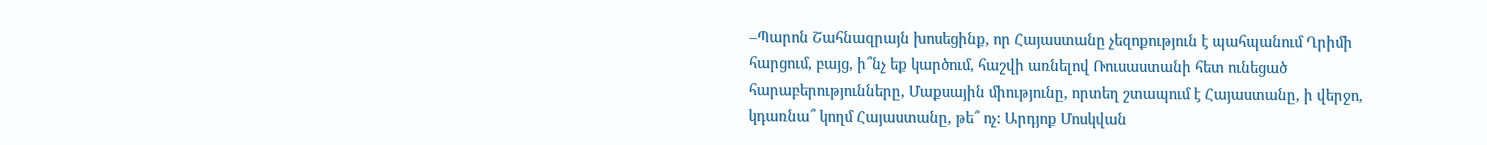–Պարոն Շահնազրայն խոսեցինք, որ Հայաստանը չեզոքություն է պահպանում Ղրիմի հարցում, բայց, ի՞նչ եք կարծում, հաշվի առնելով Ռուսաստանի հետ ունեցած հարաբերությունները, Մաքսային միությունը, որտեղ շտապում է Հայաստանը, ի վերջո, կդառնա՞ կողմ Հայաստանը, թե՞ ոչ: Արդյոք Մոսկվան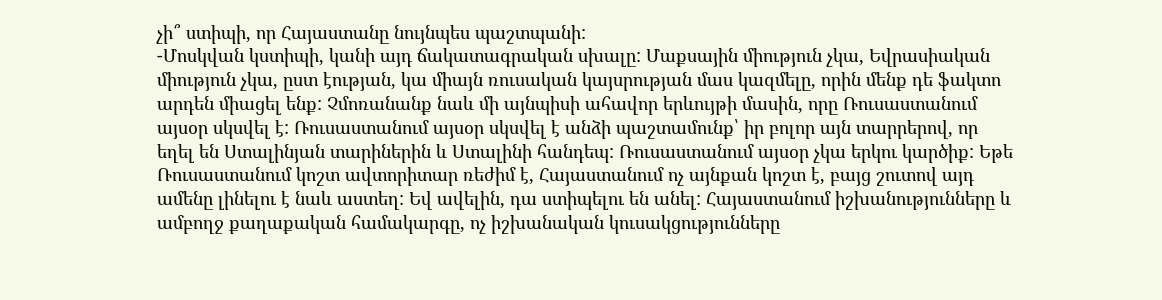չի՞ ստիպի, որ Հայաստանը նույնպես պաշտպանի:
-Մոսկվան կստիպի, կանի այդ ճակատագրական սխալը: Մաքսային միություն չկա, Եվրասիական միություն չկա, ըստ էության, կա միայն ռուսական կայսրության մաս կազմելը, որին մենք դե ֆակտո արդեն միացել ենք: Չմոռանանք նաև մի այնպիսի ահավոր երևույթի մասին, որը Ռուսաստանում այսօր սկսվել է: Ռուսաստանում այսօր սկսվել է անձի պաշտամունք՝ իր բոլոր այն տարրերով, որ եղել են Ստալինյան տարիներին և Ստալինի հանդեպ: Ռուսաստանում այսօր չկա երկու կարծիք: Եթե Ռուսաստանում կոշտ ավտորիտար ռեժիմ է, Հայաստանում ոչ այնքան կոշտ է, բայց շուտով այդ ամենը լինելու է նաև աստեղ: Եվ ավելին, դա ստիպելու են անել: Հայաստանում իշխանությունները և ամբողջ քաղաքական համակարգը, ոչ իշխանական կուսակցությունները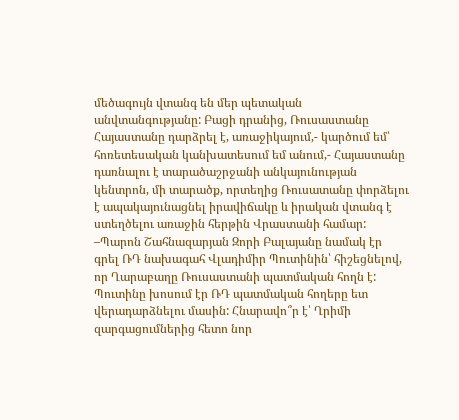մեծագույն վտանգ են մեր պետական անվտանգությանը: Բացի դրանից, Ռուսաստանը Հայաստանը դարձրել է, առաջիկայում,- կարծում եմ՝ հոռետեսական կանխատեսում եմ անում,- Հայաստանը դառնալու է տարածաշրջանի անկայունության կենտրոն, մի տարածք, որտեղից Ռուսատանը փորձելու է ապակայունացնել իրավիճակը և իրական վտանգ է ստեղծելու առաջին հերթին Վրաստանի համար:
–Պարոն Շահնազարյան Զորի Բալայանը նամակ էր գրել ՌԴ նախագահ Վլադիմիր Պուտինին՝ հիշեցնելով, որ Ղարաբաղը Ռուսաստանի պատմական հողն է: Պուտինը խոսում էր ՌԴ պատմական հողերը ետ վերադարձնելու մասին: Հնարավո՞ր է՝ Ղրիմի զարգացումներից հետո նոր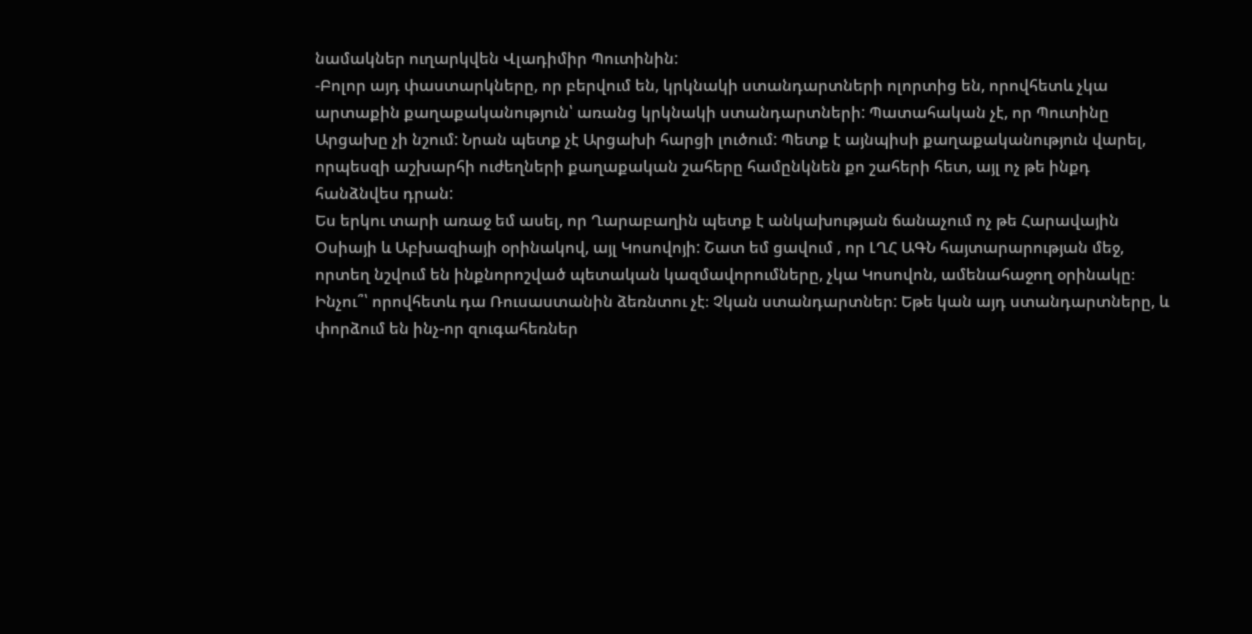նամակներ ուղարկվեն Վլադիմիր Պուտինին:
-Բոլոր այդ փաստարկները, որ բերվում են, կրկնակի ստանդարտների ոլորտից են, որովհետև չկա արտաքին քաղաքականություն՝ առանց կրկնակի ստանդարտների: Պատահական չէ, որ Պուտինը Արցախը չի նշում: Նրան պետք չէ Արցախի հարցի լուծում: Պետք է այնպիսի քաղաքականություն վարել, որպեսզի աշխարհի ուժեղների քաղաքական շահերը համընկնեն քո շահերի հետ, այլ ոչ թե ինքդ հանձնվես դրան:
Ես երկու տարի առաջ եմ ասել, որ Ղարաբաղին պետք է անկախության ճանաչում ոչ թե Հարավային Օսիայի և Աբխազիայի օրինակով, այլ Կոսովոյի: Շատ եմ ցավում , որ ԼՂՀ ԱԳՆ հայտարարության մեջ, որտեղ նշվում են ինքնորոշված պետական կազմավորումները, չկա Կոսովոն, ամենահաջող օրինակը։ Ինչու՞՝ որովհետև դա Ռուսաստանին ձեռնտու չէ։ Չկան ստանդարտներ: Եթե կան այդ ստանդարտները, և փորձում են ինչ-որ զուգահեռներ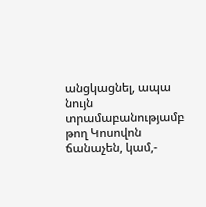անցկացնել, ապա նույն տրամաբանությամբ թող Կոսովոն ճանաչեն, կամ,-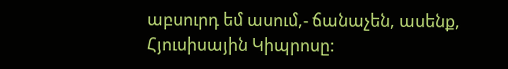աբսուրդ եմ ասում,- ճանաչեն, ասենք, Հյուսիսային Կիպրոսը: